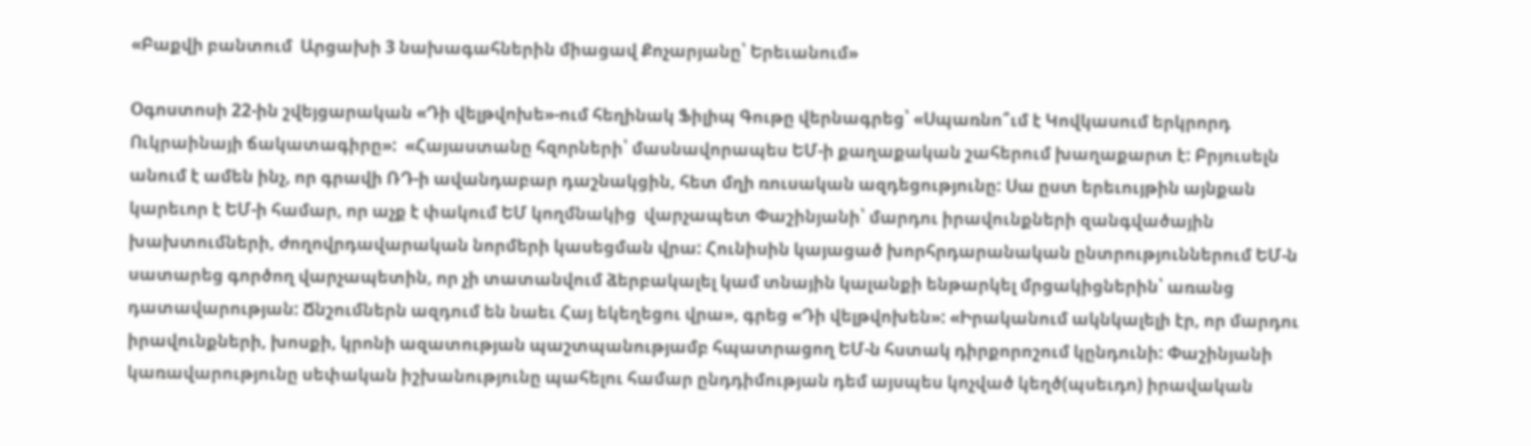«Բաքվի բանտում  Արցախի 3 նախագահներին միացավ Քոչարյանը՝ Երեւանում»

Օգոստոսի 22-ին շվեյցարական «Դի վելթվոխե»-ում հեղինակ Ֆիլիպ Գութը վերնագրեց՝ «Սպառնո՞ւմ է Կովկասում երկրորդ Ուկրաինայի ճակատագիրը»:  «Հայաստանը հզորների՝ մասնավորապես ԵՄ-ի քաղաքական շահերում խաղաքարտ է: Բրյուսելն անում է ամեն ինչ, որ գրավի ՌԴ-ի ավանդաբար դաշնակցին, հետ մղի ռուսական ազդեցությունը: Սա ըստ երեւույթին այնքան կարեւոր է ԵՄ-ի համար, որ աչք է փակում ԵՄ կողմնակից  վարչապետ Փաշինյանի՝ մարդու իրավունքների զանգվածային խախտումների, ժողովրդավարական նորմերի կասեցման վրա: Հունիսին կայացած խորհրդարանական ընտրություններում ԵՄ-ն սատարեց գործող վարչապետին, որ չի տատանվում ձերբակալել կամ տնային կալանքի ենթարկել մրցակիցներին՝ առանց դատավարության: Ճնշումներն ազդում են նաեւ Հայ եկեղեցու վրա», գրեց «Դի վելթվոխեն»: «Իրականում ակնկալելի էր, որ մարդու իրավունքների, խոսքի, կրոնի ազատության պաշտպանությամբ հպատրացող ԵՄ-ն հստակ դիրքորոշում կընդունի: Փաշինյանի կառավարությունը սեփական իշխանությունը պահելու համար ընդդիմության դեմ այսպես կոչված կեղծ(պսեւդո) իրավական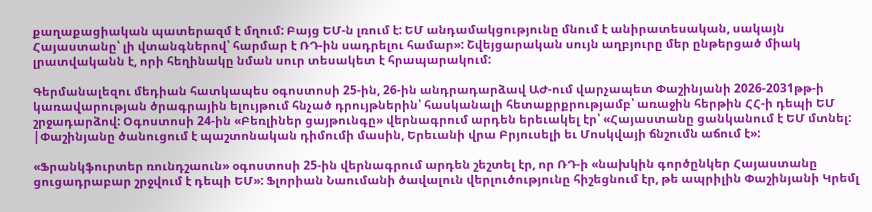քաղաքացիական պատերազմ է մղում: Բայց ԵՄ-ն լռում է: ԵՄ անդամակցությունը մնում է անիրատեսական, սակայն Հայաստանը՝ լի վտանգներով՝ հարմար է ՌԴ-ին սադրելու համար»: Շվեյցարական սույն աղբյուրը մեր ընթերցած միակ լրատվականն է, որի հեղինակը նման սուր տեսակետ է հրապարակում:

Գերմանալեզու մեդիան հատկապես օգոստոսի 25-ին, 26-ին անդրադարձավ ԱԺ-ում վարչապետ Փաշինյանի 2026-2031թթ-ի կառավարության ծրագրային ելույթում հնչած դրույթներին՝ հասկանալի հետաքրքրությամբ՝ առաջին հերթին ՀՀ-ի դեպի ԵՄ շրջադարձով: Օգոստոսի 24-ին «Բեռլիներ ցայթունգը» վերնագրում արդեն երեւակել էր՝ «Հայաստանը ցանկանում է ԵՄ մտնել: |Փաշինյանը ծանուցում է պաշտոնական դիմումի մասին, Երեւանի վրա Բրյուսելի եւ Մոսկվայի ճնշումն աճում է»:

«Ֆրանկֆուրտեր ռունդշաուն» օգոստոսի 25-ին վերնագրում արդեն շեշտել էր, որ ՌԴ-ի «նախկին գործընկեր Հայաստանը ցուցադրաբար շրջվում է դեպի ԵՄ»: Ֆլորիան Նաումանի ծավալուն վերլուծությունը հիշեցնում էր, թե ապրիլին Փաշինյանի Կրեմլ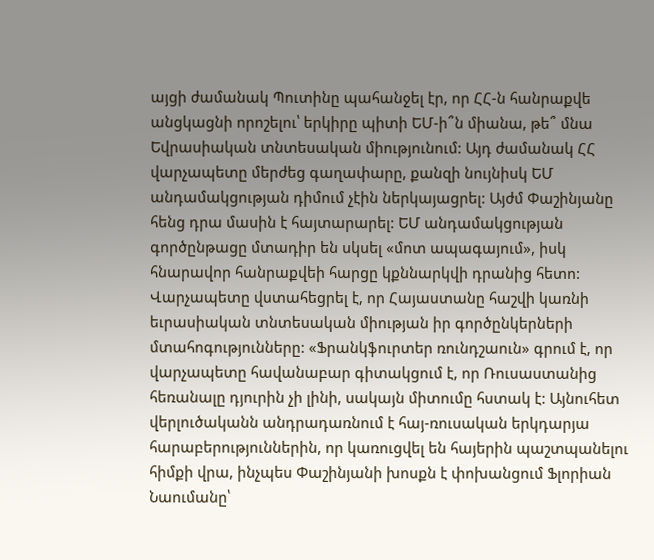այցի ժամանակ Պուտինը պահանջել էր, որ ՀՀ-ն հանրաքվե անցկացնի որոշելու՝ երկիրը պիտի ԵՄ-ի՞ն միանա, թե՞ մնա Եվրասիական տնտեսական միությունում: Այդ ժամանակ ՀՀ վարչապետը մերժեց գաղափարը, քանզի նույնիսկ ԵՄ անդամակցության դիմում չէին ներկայացրել: Այժմ Փաշինյանը հենց դրա մասին է հայտարարել: ԵՄ անդամակցության գործընթացը մտադիր են սկսել «մոտ ապագայում», իսկ հնարավոր հանրաքվեի հարցը կքննարկվի դրանից հետո: Վարչապետը վստահեցրել է, որ Հայաստանը հաշվի կառնի եւրասիական տնտեսական միության իր գործընկերների մտահոգությունները: «Ֆրանկֆուրտեր ռունդշաուն» գրում է, որ վարչապետը հավանաբար գիտակցում է, որ Ռուսաստանից հեռանալը դյուրին չի լինի, սակայն միտումը հստակ է: Այնուհետ վերլուծականն անդրադառնում է հայ-ռուսական երկդարյա հարաբերություններին, որ կառուցվել են հայերին պաշտպանելու հիմքի վրա, ինչպես Փաշինյանի խոսքն է փոխանցում Ֆլորիան Նաումանը՝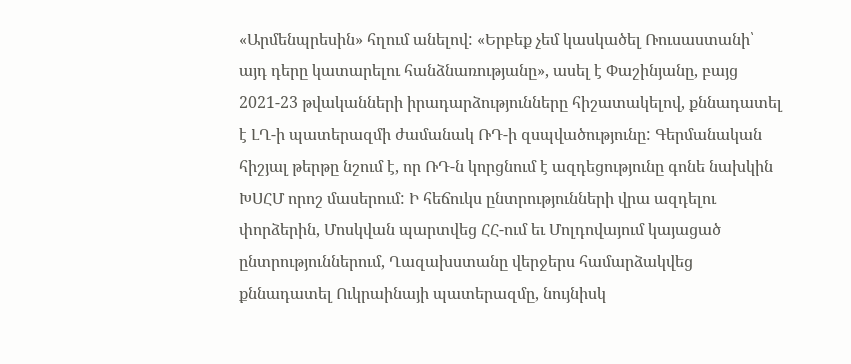«Արմենպրեսին» հղում անելով: «Երբեք չեմ կասկածել Ռուսաստանի՝ այդ դերը կատարելու հանձնառությանը», ասել է Փաշինյանը, բայց  2021-23 թվականների իրադարձությունները հիշատակելով, քննադատել է ԼՂ-ի պատերազմի ժամանակ ՌԴ-ի զսպվածությունը: Գերմանական հիշյալ թերթը նշում է, որ ՌԴ-ն կորցնում է ազդեցությունը գոնե նախկին ԽՍՀՄ որոշ մասերում: Ի հեճուկս ընտրությունների վրա ազդելու փորձերին, Մոսկվան պարտվեց ՀՀ-ում եւ Մոլդովայում կայացած ընտրություններում, Ղազախստանը վերջերս համարձակվեց քննադատել Ուկրաինայի պատերազմը, նույնիսկ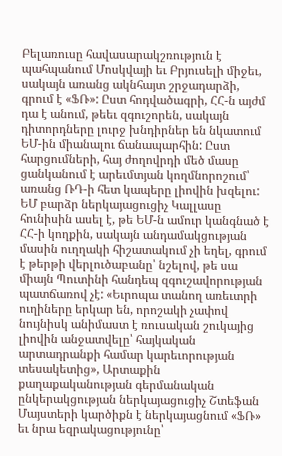Բելառուսը հավասարակշռություն է պահպանում Մոսկվայի եւ Բրյուսելի միջեւ, սակայն առանց ակնհայտ շրջադարձի, գրում է «ՖՌ»: Ըստ հոդվածագրի, ՀՀ-ն այժմ դա է անում, թեեւ զգուշորեն, սակայն դիտորդները լուրջ խնդիրներ են նկատում ԵՄ-ին միանալու ճանապարհին: Ըստ հարցումների, հայ ժողովրդի մեծ մասը ցանկանում է արեւմտյան կողմնորոշում՝ առանց ՌԴ-ի հետ կապերը լիովին խզելու: ԵՄ բարձր ներկայացուցիչ Կալլասը հունիսին ասել է, թե ԵՄ-ն ամուր կանգնած է ՀՀ-ի կողքին, սակայն անդամակցության մասին ուղղակի հիշատակում չի եղել, գրում է թերթի վերլուծաբանը՝ նշելով, թե սա միայն Պուտինի հանդեպ զգուշավորության պատճառով չէ: «Եւրոպա տանող առեւտրի ուղիները երկար են, որոշակի չափով նույնիսկ անիմաստ է ռուսական շուկայից լիովին անջատվելը՝ հայկական արտադրանքի համար կարեւորության տեսակետից», Արտաքին քաղաքականության գերմանական ընկերակցության ներկայացուցիչ Շտեֆան Մայստերի կարծիքն է ներկայացնում «ՖՌ» եւ նրա եզրակացությունը՝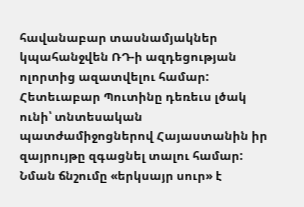հավանաբար տասնամյակներ կպահանջվեն ՌԴ-ի ազդեցության ոլորտից ազատվելու համար: Հետեւաբար Պուտինը դեռեւս լծակ ունի՝ տնտեսական պատժամիջոցներով Հայաստանին իր զայրույթը զգացնել տալու համար: Նման ճնշումը «երկսայր սուր» է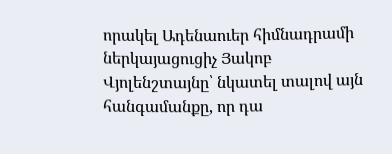որակել Ադենաուեր հիմնադրամի ներկայացուցիչ Յակոբ Վյոլենշտայնը՝ նկատել տալով այն հանգամանքը, որ դա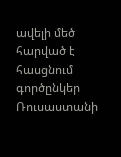ավելի մեծ հարված է հասցնում գործընկեր Ռուսաստանի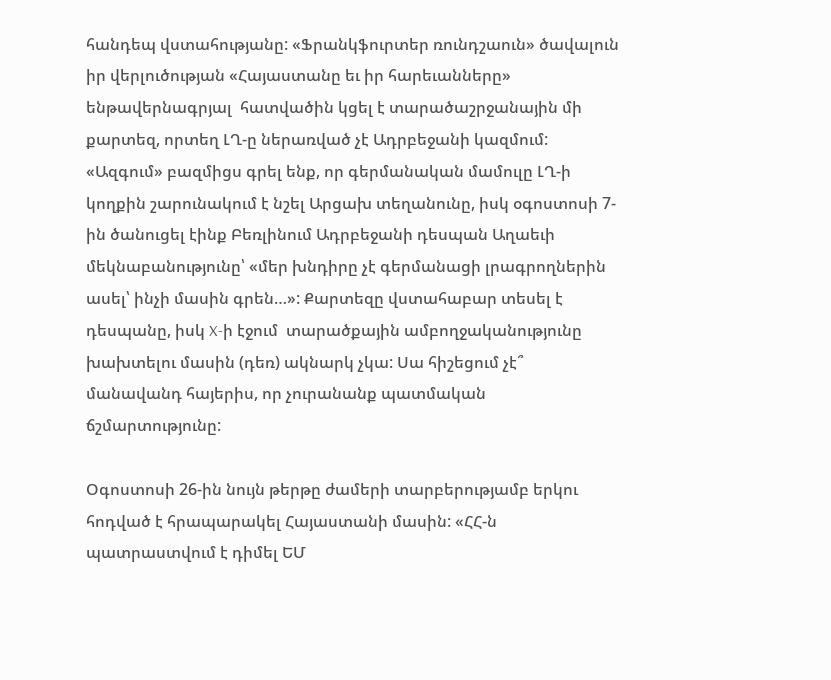հանդեպ վստահությանը: «Ֆրանկֆուրտեր ռունդշաուն» ծավալուն իր վերլուծության «Հայաստանը եւ իր հարեւանները» ենթավերնագրյալ  հատվածին կցել է տարածաշրջանային մի քարտեզ, որտեղ ԼՂ-ը ներառված չէ Ադրբեջանի կազմում: «Ազգում» բազմիցս գրել ենք, որ գերմանական մամուլը ԼՂ-ի կողքին շարունակում է նշել Արցախ տեղանունը, իսկ օգոստոսի 7-ին ծանուցել էինք Բեռլինում Ադրբեջանի դեսպան Աղաեւի մեկնաբանությունը՝ «մեր խնդիրը չէ գերմանացի լրագրողներին ասել՝ ինչի մասին գրեն…»: Քարտեզը վստահաբար տեսել է դեսպանը, իսկ X-ի էջում  տարածքային ամբողջականությունը խախտելու մասին (դեռ) ակնարկ չկա: Սա հիշեցում չէ՞ մանավանդ հայերիս, որ չուրանանք պատմական ճշմարտությունը:

Օգոստոսի 26-ին նույն թերթը ժամերի տարբերությամբ երկու հոդված է հրապարակել Հայաստանի մասին: «ՀՀ-ն պատրաստվում է դիմել ԵՄ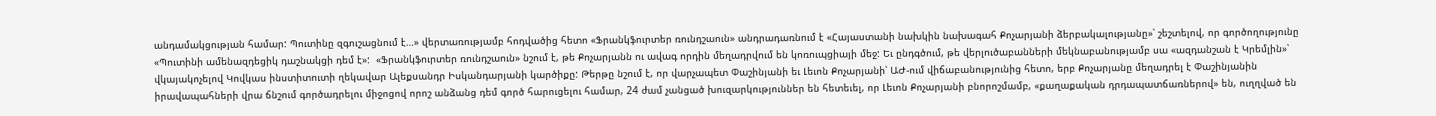անդամակցության համար: Պուտինը զգուշացնում է…» վերտառությամբ հոդվածից հետո «Ֆրանկֆուրտեր ռունդշաուն» անդրադառնում է «Հայաստանի նախկին նախագահ Քոչարյանի ձերբակալությանը»՝ շեշտելով, որ գործողությունը «Պուտինի ամենազդեցիկ դաշնակցի դեմ է»:  «Ֆրանկֆուրտեր ռունդշաուն» նշում է, թե Քոչարյանն ու ավագ որդին մեղադրվում են կոռուպցիայի մեջ: Եւ ընդգծում, թե վերլուծաբանների մեկնաբանությամբ սա «ազդանշան է Կրեմլին»՝ վկայակոչելով Կովկաս ինստիտուտի ղեկավար Ալեքսանդր Իսկանդարյանի կարծիքը: Թերթը նշում է, որ վարչապետ Փաշինյանի եւ Լեւոն Քոչարյանի՝ ԱԺ-ում վիճաբանությունից հետո, երբ Քոչարյանը մեղադրել է Փաշինյանին իրավապահների վրա ճնշում գործադրելու միջոցով որոշ անձանց դեմ գործ հարուցելու համար, 24 ժամ չանցած խուզարկություններ են հետեւել, որ Լեւոն Քոչարյանի բնորոշմամբ, «քաղաքական դրդապատճառներով» են, ուղղված են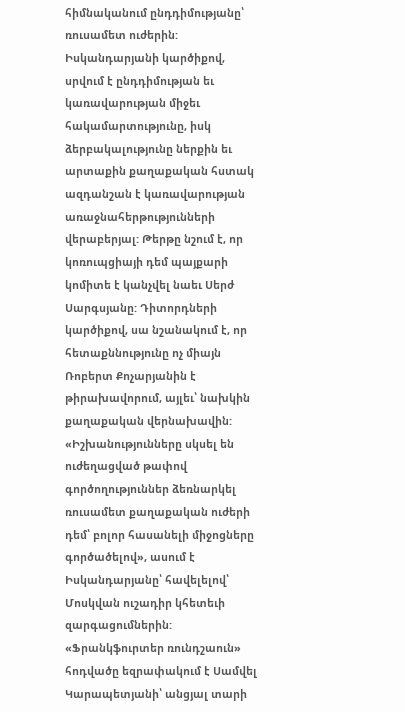հիմնականում ընդդիմությանը՝ ռուսամետ ուժերին: Իսկանդարյանի կարծիքով, սրվում է ընդդիմության եւ կառավարության միջեւ հակամարտությունը, իսկ ձերբակալությունը ներքին եւ արտաքին քաղաքական հստակ ազդանշան է կառավարության առաջնահերթությունների վերաբերյալ: Թերթը նշում է, որ կոռուպցիայի դեմ պայքարի կոմիտե է կանչվել նաեւ Սերժ Սարգսյանը: Դիտորդների կարծիքով, սա նշանակում է, որ հետաքննությունը ոչ միայն Ռոբերտ Քոչարյանին է թիրախավորում, այլեւ՝ նախկին քաղաքական վերնախավին: «Իշխանությունները սկսել են ուժեղացված թափով գործողություններ ձեռնարկել ռուսամետ քաղաքական ուժերի դեմ՝ բոլոր հասանելի միջոցները գործածելով», ասում է Իսկանդարյանը՝ հավելելով՝ Մոսկվան ուշադիր կհետեւի զարգացումներին: «Ֆրանկֆուրտեր ռունդշաուն» հոդվածը եզրափակում է Սամվել Կարապետյանի՝ անցյալ տարի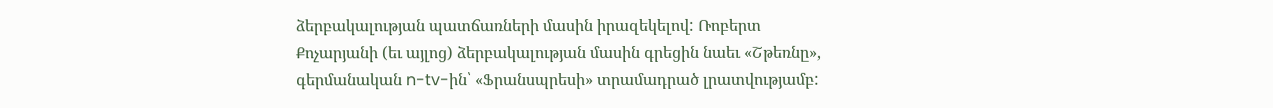ձերբակալության պատճառների մասին իրազեկելով: Ռոբերտ Քոչարյանի (եւ այլոց) ձերբակալության մասին գրեցին նաեւ «Շթեռնը», գերմանական n-tv-ին՝ «Ֆրանսպրեսի» տրամադրած լրատվությամբ: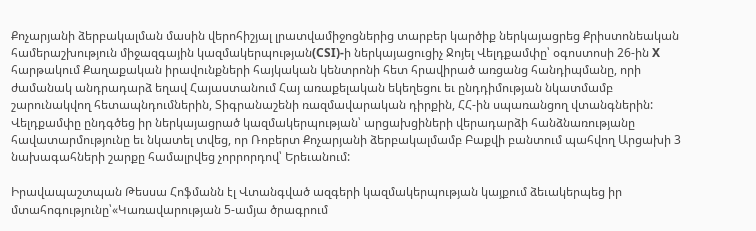Քոչարյանի ձերբակալման մասին վերոհիշյալ լրատվամիջոցներից տարբեր կարծիք ներկայացրեց Քրիստոնեական համերաշխություն միջազգային կազմակերպության(CSI)-ի ներկայացուցիչ Ջոյել Վելդքամփը՝ օգոստոսի 26-ին X հարթակում Քաղաքական իրավունքների հայկական կենտրոնի հետ հրավիրած առցանց հանդիպմանը, որի ժամանակ անդրադարձ եղավ Հայաստանում Հայ առաքելական եկեղեցու եւ ընդդիմության նկատմամբ շարունակվող հետապնդումներին, Տիգրանաշենի ռազմավարական դիրքին, ՀՀ-ին սպառանցող վտանգներին: Վելդքամփը ընդգծեց իր ներկայացրած կազմակերպության՝ արցախցիների վերադարձի հանձնառությանը հավատարմությունը եւ նկատել տվեց, որ Ռոբերտ Քոչարյանի ձերբակալմամբ Բաքվի բանտում պահվող Արցախի 3 նախագահների շարքը համալրվեց չորրորդով՝ Երեւանում:

Իրավապաշտպան Թեսսա Հոֆմանն էլ Վտանգված ազգերի կազմակերպության կայքում ձեւակերպեց իր մտահոգությունը՝«Կառավարության 5-ամյա ծրագրում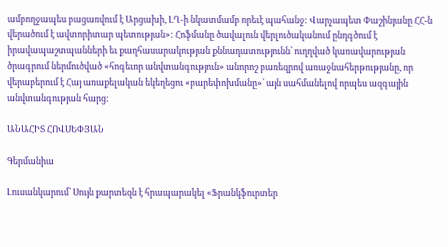ամբողջապես բացառվում է Արցախի, ԼՂ-ի նկատմամբ որեւէ պահանջ: Վարչապետ Փաշինյանը ՀՀ-ն վերածում է ավտորիտար պետության»: Հոֆմանը ծավալուն վերլուծականում ընդգծում է իրավապաշտպանների եւ քաղհասարակության քննադատությունն՝ ուղղված կառավարության ծրագրում ներմուծված «հոգեւոր անվտանգություն» անորոշ բառեզրով առաջնահերթությանը, որ վերաբերում է Հայ առաքելական եկեղեցու «բարեփոխմանը»՝ այն սահմանելով որպես ազգային անվտանգության հարց:

ԱՆԱՀԻՏ ՀՈՎՍԵՓՅԱՆ

Գերմանիա

Լուսանկարում՝ Սույն քարտեզն է հրապարակել «Ֆրանկֆուրտեր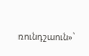ռունդշաուն»՝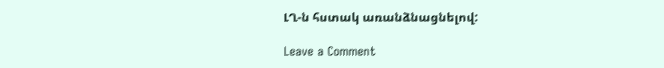ԼՂ-ն հստակ առանձնացնելով:

Leave a Comment